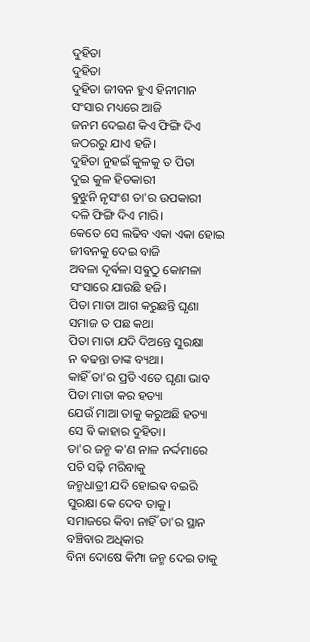ଦୁହିତା
ଦୁହିତା
ଦୁହିତା ଜୀବନ ହୁଏ ହିନୀମାନ
ସଂସାର ମଧ୍ୟରେ ଆଜି
ଜନମ ଦେଇଣ କିଏ ଫିଙ୍ଗି ଦିଏ
ଜଠରରୁ ଯାଏ ହଜି।
ଦୁହିତା ନୁହଇଁ କୁଳକୁ ତ ପିତା
ଦୁଇ କୁଳ ହିତକାରୀ
ଵୁଝୁନି ନୃସଂଶ ତା'ର ଉପକାରୀ
ଦଳି ଫିଙ୍ଗି ଦିଏ ମାରି।
କେତେ ସେ ଲଢିବ ଏକା ଏକା ହୋଇ
ଜୀବନକୁ ଦେଇ ବାଜି
ଅବଳା ଦୃର୍ଵଳା ସଵୁଠୁ କୋମଳା
ସଂସାରେ ଯାଉଛି ହଜି।
ପିତା ମାତା ଆଗ କରୁଛନ୍ତି ଘୃଣା
ସମାଜ ତ ପଛ କଥା
ପିତା ମାତା ଯଦି ଦିଅନ୍ତେ ସୁରକ୍ଷା
ନ ଵଢନ୍ତା ତାଙ୍କ ବ୍ୟଥା।
କାହିଁ ତା'ର ପ୍ରତି ଏତେ ଘୃଣା ଭାବ
ପିତା ମାତା କର ହତ୍ୟା
ଯେଉଁ ମାଆ ତାକୁ କରୁଅଛି ହତ୍ୟା
ସେ ଵି କାହାର ଦୁହିତା।
ତା'ର ଜନ୍ମ କ'ଣ ନାଳ ନର୍ଦ୍ଦମାରେ
ପଚି ସଢ଼ି ମରିବାକୁ
ଜନ୍ମଧାତ୍ରୀ ଯଦି ହୋଇଵ ବଇରି
ସୁରକ୍ଷା କେ ଦେବ ତାକୁ।
ସମାଜରେ କିବା ନାହିଁ ତା'ର ସ୍ଥାନ
ବଞ୍ଚିବାର ଅଧିକାର
ବିନା ଦୋଷେ କିମ୍ପା ଜନ୍ମ ଦେଇ ତାକୁ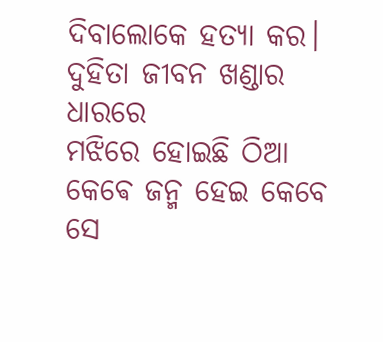ଦିବାଲୋକେ ହତ୍ୟା କର।
ଦୁହିତା ଜୀବନ ଖଣ୍ଡାର ଧାରରେ
ମଝିରେ ହୋଇଛି ଠିଆ
କେଵେ ଜନ୍ମ ହେଇ କେବେ ସେ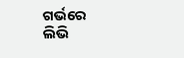ଗର୍ଭରେ
ଲିଭି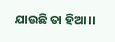ଯାଉଛି ତା ହିଆ।।